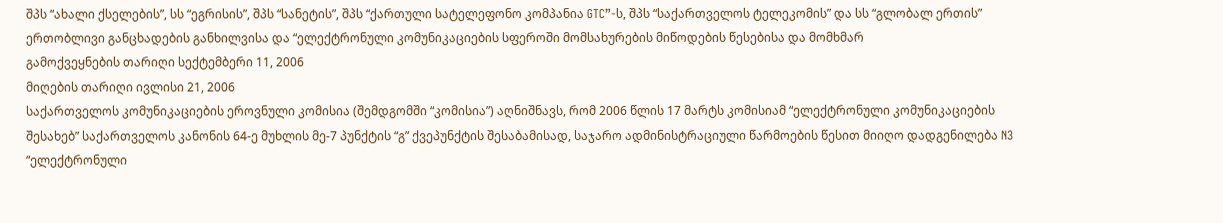შპს “ახალი ქსელების”, სს “ეგრისის”, შპს “სანეტის”, შპს “ქართული სატელეფონო კომპანია GTC”-ს, შპს “საქართველოს ტელეკომის” და სს “გლობალ ერთის” ერთობლივი განცხადების განხილვისა და “ელექტრონული კომუნიკაციების სფეროში მომსახურების მიწოდების წესებისა და მომხმარ
გამოქვეყნების თარიღი სექტემბერი 11, 2006
მიღების თარიღი ივლისი 21, 2006
საქართველოს კომუნიკაციების ეროვნული კომისია (შემდგომში “კომისია”) აღნიშნავს, რომ 2006 წლის 17 მარტს კომისიამ “ელექტრონული კომუნიკაციების შესახებ” საქართველოს კანონის 64-ე მუხლის მე-7 პუნქტის “გ” ქვეპუნქტის შესაბამისად, საჯარო ადმინისტრაციული წარმოების წესით მიიღო დადგენილება N3 “ელექტრონული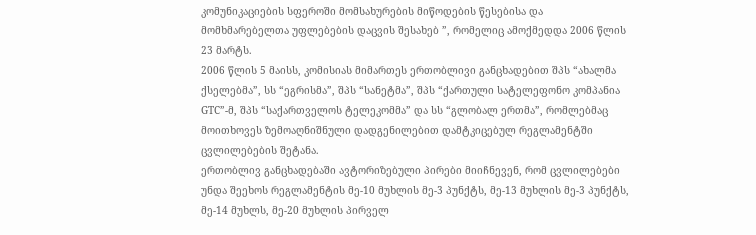კომუნიკაციების სფეროში მომსახურების მიწოდების წესებისა და მომხმარებელთა უფლებების დაცვის შესახებ ”, რომელიც ამოქმედდა 2006 წლის 23 მარტს.
2006 წლის 5 მაისს, კომისიას მიმართეს ერთობლივი განცხადებით შპს “ახალმა ქსელებმა”, სს “ეგრისმა”, შპს “სანეტმა”, შპს “ქართული სატელეფონო კომპანია GTC”-მ, შპს “საქართველოს ტელეკომმა” და სს “გლობალ ერთმა”, რომლებმაც მოითხოვეს ზემოაღნიშნული დადგენილებით დამტკიცებულ რეგლამენტში ცვლილებების შეტანა.
ერთობლივ განცხადებაში ავტორიზებული პირები მიიჩნევენ, რომ ცვლილებები უნდა შეეხოს რეგლამენტის მე-10 მუხლის მე-3 პუნქტს, მე-13 მუხლის მე-3 პუნქტს, მე-14 მუხლს, მე-20 მუხლის პირველ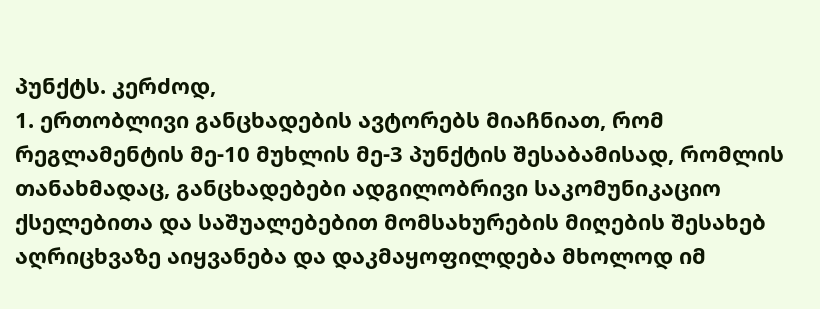პუნქტს. კერძოდ,
1. ერთობლივი განცხადების ავტორებს მიაჩნიათ, რომ რეგლამენტის მე-10 მუხლის მე-3 პუნქტის შესაბამისად, რომლის თანახმადაც, განცხადებები ადგილობრივი საკომუნიკაციო ქსელებითა და საშუალებებით მომსახურების მიღების შესახებ აღრიცხვაზე აიყვანება და დაკმაყოფილდება მხოლოდ იმ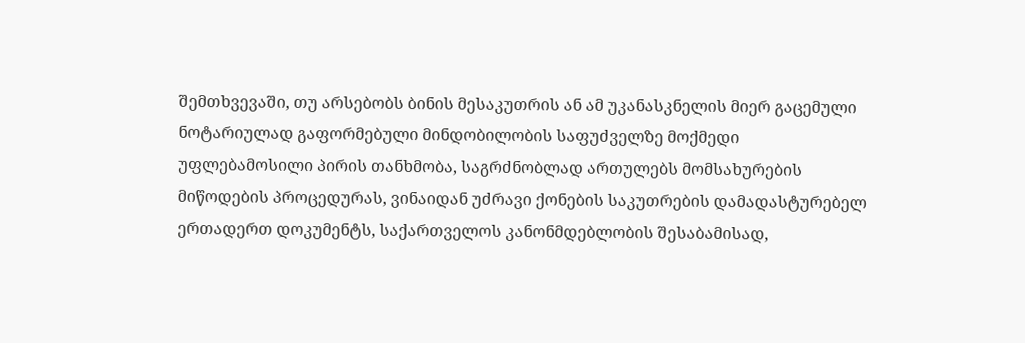შემთხვევაში, თუ არსებობს ბინის მესაკუთრის ან ამ უკანასკნელის მიერ გაცემული ნოტარიულად გაფორმებული მინდობილობის საფუძველზე მოქმედი უფლებამოსილი პირის თანხმობა, საგრძნობლად ართულებს მომსახურების მიწოდების პროცედურას, ვინაიდან უძრავი ქონების საკუთრების დამადასტურებელ ერთადერთ დოკუმენტს, საქართველოს კანონმდებლობის შესაბამისად,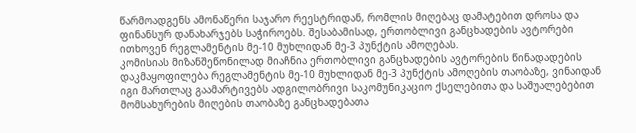წარმოადგენს ამონაწერი საჯარო რეესტრიდან, რომლის მიღებაც დამატებით დროსა და ფინანსურ დანახარჯებს საჭიროებს. შესაბამისად, ერთობლივი განცხადების ავტორები ითხოვენ რეგლამენტის მე-10 მუხლიდან მე-3 პუნქტის ამოღებას.
კომისიას მიზანშეწონილად მიაჩნია ერთობლივი განცხადების ავტორების წინადადების დაკმაყოფილება რეგლამენტის მე-10 მუხლიდან მე-3 პუნქტის ამოღების თაობაზე, ვინაიდან იგი მართლაც გაამარტივებს ადგილობრივი საკომუნიკაციო ქსელებითა და საშუალებებით მომსახურების მიღების თაობაზე განცხადებათა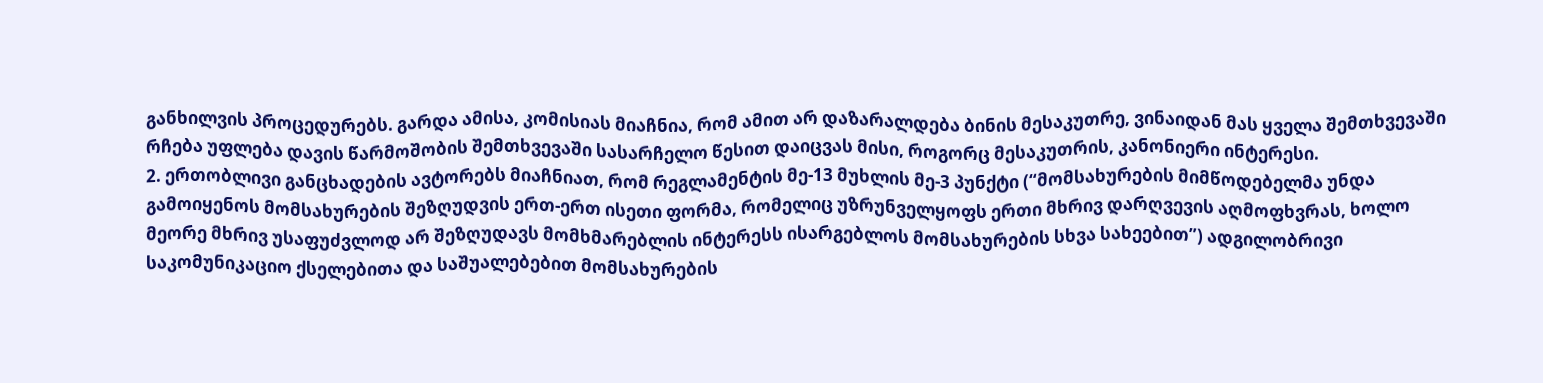განხილვის პროცედურებს. გარდა ამისა, კომისიას მიაჩნია, რომ ამით არ დაზარალდება ბინის მესაკუთრე, ვინაიდან მას ყველა შემთხვევაში რჩება უფლება დავის წარმოშობის შემთხვევაში სასარჩელო წესით დაიცვას მისი, როგორც მესაკუთრის, კანონიერი ინტერესი.
2. ერთობლივი განცხადების ავტორებს მიაჩნიათ, რომ რეგლამენტის მე-13 მუხლის მე-3 პუნქტი (“მომსახურების მიმწოდებელმა უნდა გამოიყენოს მომსახურების შეზღუდვის ერთ-ერთ ისეთი ფორმა, რომელიც უზრუნველყოფს ერთი მხრივ დარღვევის აღმოფხვრას, ხოლო მეორე მხრივ უსაფუძვლოდ არ შეზღუდავს მომხმარებლის ინტერესს ისარგებლოს მომსახურების სხვა სახეებით”) ადგილობრივი საკომუნიკაციო ქსელებითა და საშუალებებით მომსახურების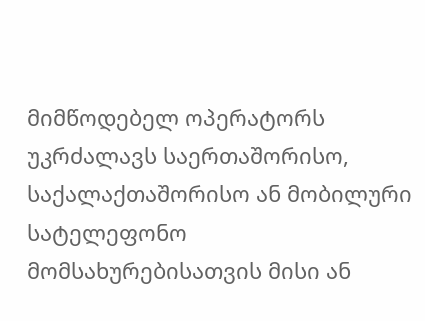მიმწოდებელ ოპერატორს უკრძალავს საერთაშორისო, საქალაქთაშორისო ან მობილური სატელეფონო მომსახურებისათვის მისი ან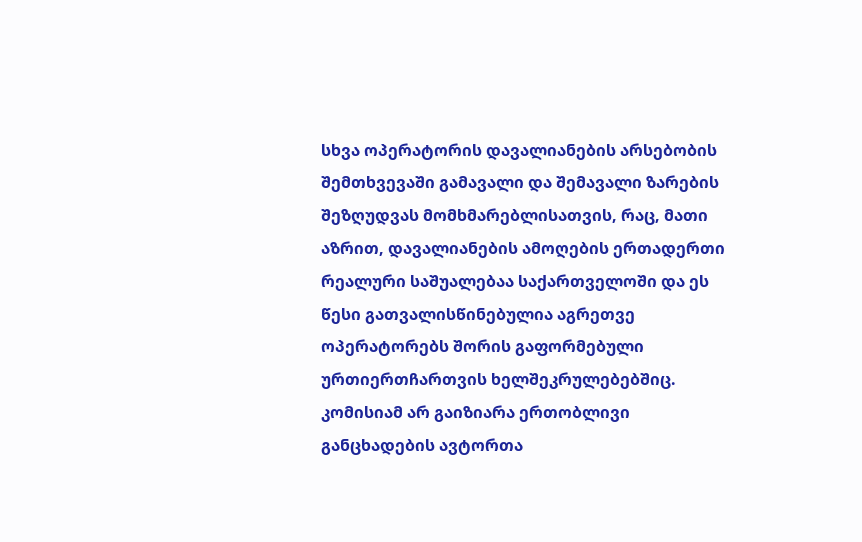სხვა ოპერატორის დავალიანების არსებობის შემთხვევაში გამავალი და შემავალი ზარების შეზღუდვას მომხმარებლისათვის, რაც, მათი აზრით, დავალიანების ამოღების ერთადერთი რეალური საშუალებაა საქართველოში და ეს წესი გათვალისწინებულია აგრეთვე ოპერატორებს შორის გაფორმებული ურთიერთჩართვის ხელშეკრულებებშიც.
კომისიამ არ გაიზიარა ერთობლივი განცხადების ავტორთა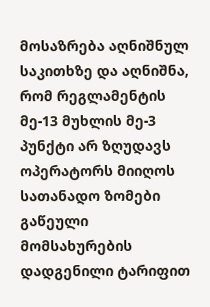მოსაზრება აღნიშნულ საკითხზე და აღნიშნა, რომ რეგლამენტის მე-13 მუხლის მე-3 პუნქტი არ ზღუდავს ოპერატორს მიიღოს სათანადო ზომები გაწეული მომსახურების დადგენილი ტარიფით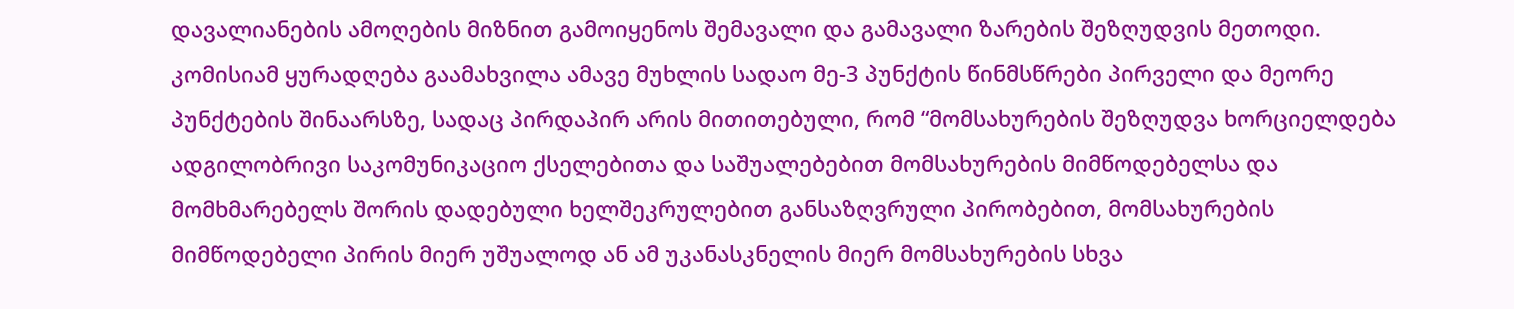დავალიანების ამოღების მიზნით გამოიყენოს შემავალი და გამავალი ზარების შეზღუდვის მეთოდი. კომისიამ ყურადღება გაამახვილა ამავე მუხლის სადაო მე-3 პუნქტის წინმსწრები პირველი და მეორე პუნქტების შინაარსზე, სადაც პირდაპირ არის მითითებული, რომ “მომსახურების შეზღუდვა ხორციელდება ადგილობრივი საკომუნიკაციო ქსელებითა და საშუალებებით მომსახურების მიმწოდებელსა და მომხმარებელს შორის დადებული ხელშეკრულებით განსაზღვრული პირობებით, მომსახურების მიმწოდებელი პირის მიერ უშუალოდ ან ამ უკანასკნელის მიერ მომსახურების სხვა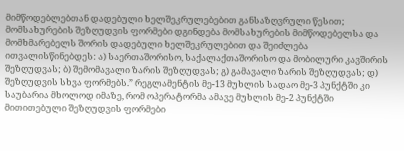მიმწოდებლებთან დადებული ხელშეკრულებებით განსაზღვრული წესით; მომსახურების შეზღუდვის ფორმები დგინდება მომსახურების მიმწოდებელსა და მომხმარებელს შორის დადებული ხელშეკრულებით და შეიძლება ითვალისწინებდეს: ა) საერთაშორისო, საქალაქთაშორისო და მობილური კავშირის შეზღუდვას; ბ) შემომავალი ზარის შეზღუდვას; გ) გამავალი ზარის შეზღუდვას; დ) შეზღუდვის სხვა ფორმებს.” რეგლამენტის მე-13 მუხლის სადაო მე-3 პუნქტში კი საუბარია მხოლოდ იმაზე, რომ ოპერატორმა ამავე მუხლის მე-2 პუნქტში მითითებული შეზღუდვის ფორმები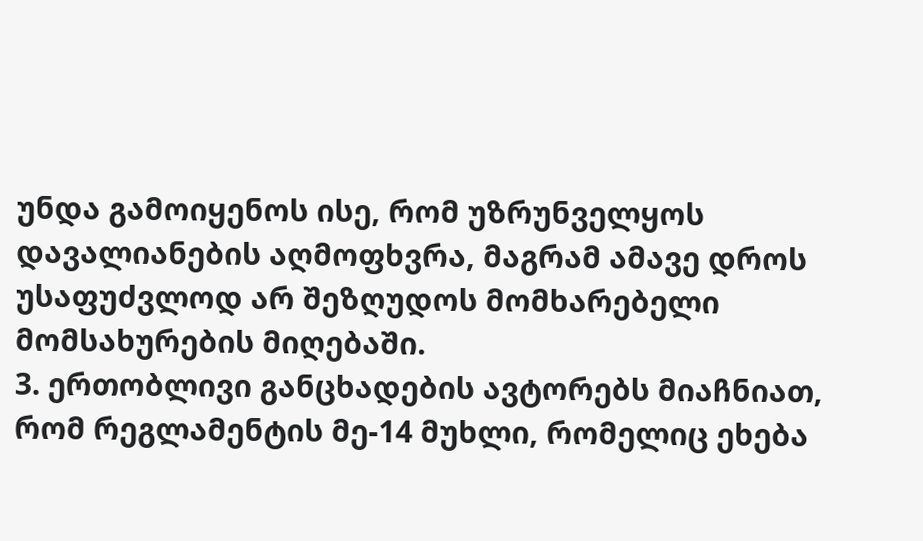უნდა გამოიყენოს ისე, რომ უზრუნველყოს დავალიანების აღმოფხვრა, მაგრამ ამავე დროს უსაფუძვლოდ არ შეზღუდოს მომხარებელი მომსახურების მიღებაში.
3. ერთობლივი განცხადების ავტორებს მიაჩნიათ, რომ რეგლამენტის მე-14 მუხლი, რომელიც ეხება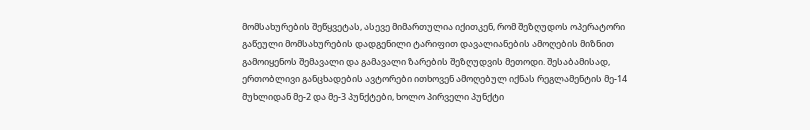მომსახურების შეწყვეტას, ასევე მიმართულია იქითკენ, რომ შეზღუდოს ოპერატორი გაწეული მომსახურების დადგენილი ტარიფით დავალიანების ამოღების მიზნით გამოიყენოს შემავალი და გამავალი ზარების შეზღუდვის მეთოდი. შესაბამისად, ერთობლივი განცხადების ავტორები ითხოვენ ამოღებულ იქნას რეგლამენტის მე-14 მუხლიდან მე-2 და მე-3 პუნქტები, ხოლო პირველი პუნქტი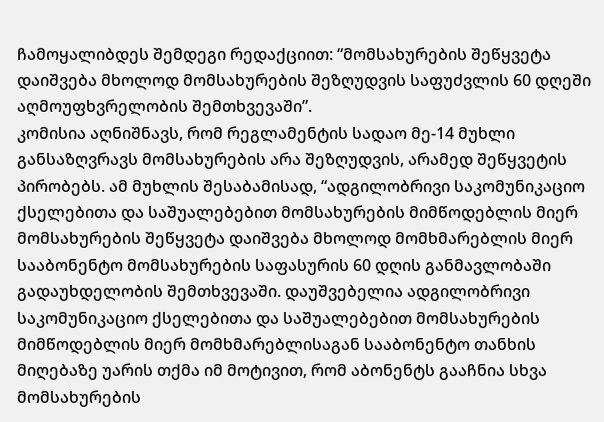ჩამოყალიბდეს შემდეგი რედაქციით: “მომსახურების შეწყვეტა დაიშვება მხოლოდ მომსახურების შეზღუდვის საფუძვლის 60 დღეში აღმოუფხვრელობის შემთხვევაში”.
კომისია აღნიშნავს, რომ რეგლამენტის სადაო მე-14 მუხლი განსაზღვრავს მომსახურების არა შეზღუდვის, არამედ შეწყვეტის პირობებს. ამ მუხლის შესაბამისად, “ადგილობრივი საკომუნიკაციო ქსელებითა და საშუალებებით მომსახურების მიმწოდებლის მიერ მომსახურების შეწყვეტა დაიშვება მხოლოდ მომხმარებლის მიერ სააბონენტო მომსახურების საფასურის 60 დღის განმავლობაში გადაუხდელობის შემთხვევაში. დაუშვებელია ადგილობრივი საკომუნიკაციო ქსელებითა და საშუალებებით მომსახურების მიმწოდებლის მიერ მომხმარებლისაგან სააბონენტო თანხის მიღებაზე უარის თქმა იმ მოტივით, რომ აბონენტს გააჩნია სხვა მომსახურების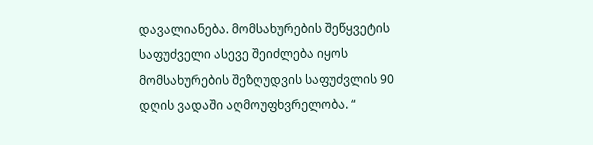დავალიანება. მომსახურების შეწყვეტის საფუძველი ასევე შეიძლება იყოს მომსახურების შეზღუდვის საფუძვლის 90 დღის ვადაში აღმოუფხვრელობა. “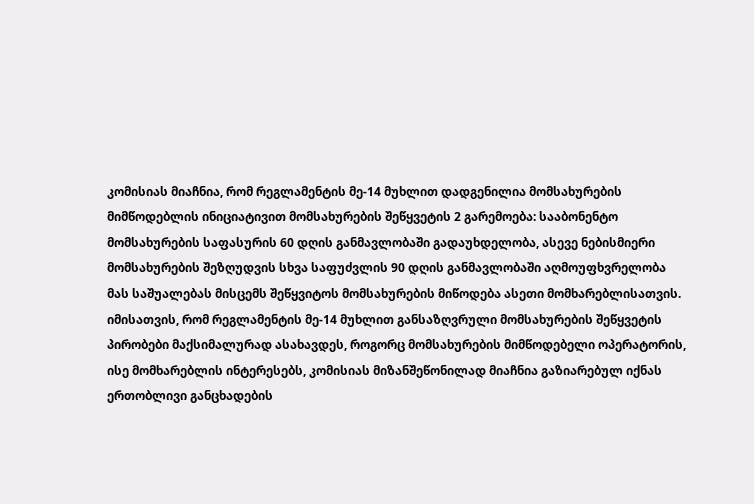კომისიას მიაჩნია, რომ რეგლამენტის მე-14 მუხლით დადგენილია მომსახურების მიმწოდებლის ინიციატივით მომსახურების შეწყვეტის 2 გარემოება: სააბონენტო მომსახურების საფასურის 60 დღის განმავლობაში გადაუხდელობა, ასევე ნებისმიერი მომსახურების შეზღუდვის სხვა საფუძვლის 90 დღის განმავლობაში აღმოუფხვრელობა მას საშუალებას მისცემს შეწყვიტოს მომსახურების მიწოდება ასეთი მომხარებლისათვის.
იმისათვის, რომ რეგლამენტის მე-14 მუხლით განსაზღვრული მომსახურების შეწყვეტის პირობები მაქსიმალურად ასახავდეს, როგორც მომსახურების მიმწოდებელი ოპერატორის, ისე მომხარებლის ინტერესებს, კომისიას მიზანშეწონილად მიაჩნია გაზიარებულ იქნას ერთობლივი განცხადების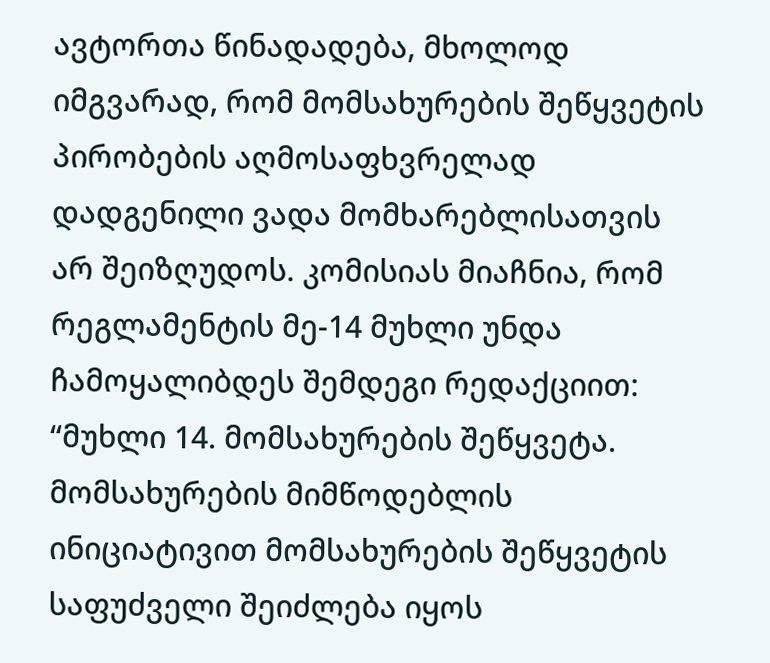ავტორთა წინადადება, მხოლოდ იმგვარად, რომ მომსახურების შეწყვეტის პირობების აღმოსაფხვრელად დადგენილი ვადა მომხარებლისათვის არ შეიზღუდოს. კომისიას მიაჩნია, რომ რეგლამენტის მე-14 მუხლი უნდა ჩამოყალიბდეს შემდეგი რედაქციით: “მუხლი 14. მომსახურების შეწყვეტა. მომსახურების მიმწოდებლის ინიციატივით მომსახურების შეწყვეტის საფუძველი შეიძლება იყოს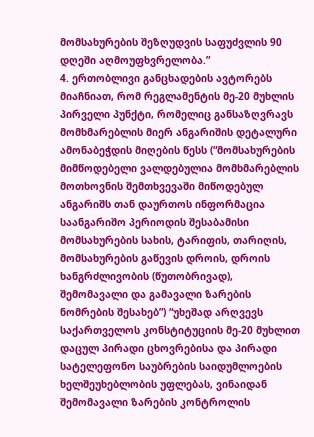მომსახურების შეზღუდვის საფუძვლის 90 დღეში აღმოუფხვრელობა.”
4. ერთობლივი განცხადების ავტორებს მიაჩნიათ, რომ რეგლამენტის მე-20 მუხლის პირველი პუნქტი, რომელიც განსაზღვრავს მომხმარებლის მიერ ანგარიშის დეტალური ამონაბეჭდის მიღების წესს (“მომსახურების მიმწოდებელი ვალდებულია მომხმარებლის მოთხოვნის შემთხვევაში მიწოდებულ ანგარიშს თან დაურთოს ინფორმაცია საანგარიშო პერიოდის შესაბამისი მომსახურების სახის, ტარიფის, თარიღის, მომსახურების გაწევის დროის, დროის ხანგრძლივობის (წუთობრივად), შემომავალი და გამავალი ზარების ნომრების შესახებ”) “უხეშად არღვევს საქართველოს კონსტიტუციის მე-20 მუხლით დაცულ პირადი ცხოვრებისა და პირადი სატელეფონო საუბრების საიდუმლოების ხელშეუხებლობის უფლებას, ვინაიდან შემომავალი ზარების კონტროლის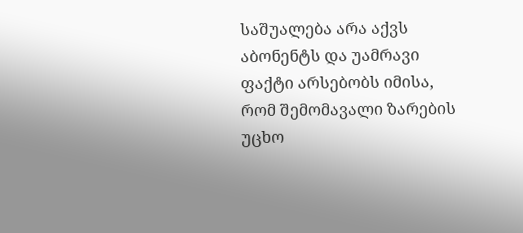საშუალება არა აქვს აბონენტს და უამრავი ფაქტი არსებობს იმისა, რომ შემომავალი ზარების უცხო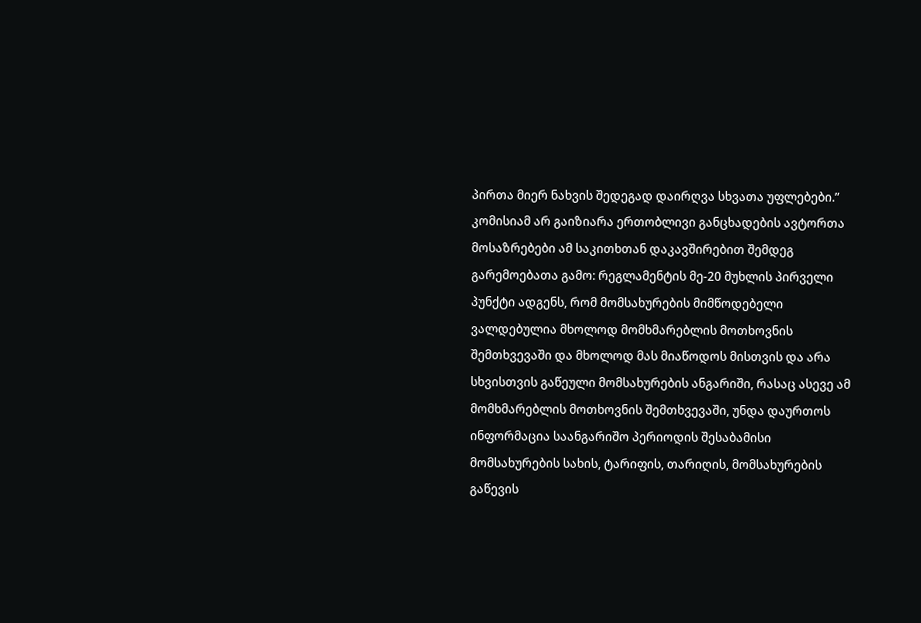პირთა მიერ ნახვის შედეგად დაირღვა სხვათა უფლებები.”
კომისიამ არ გაიზიარა ერთობლივი განცხადების ავტორთა მოსაზრებები ამ საკითხთან დაკავშირებით შემდეგ გარემოებათა გამო: რეგლამენტის მე-20 მუხლის პირველი პუნქტი ადგენს, რომ მომსახურების მიმწოდებელი ვალდებულია მხოლოდ მომხმარებლის მოთხოვნის შემთხვევაში და მხოლოდ მას მიაწოდოს მისთვის და არა სხვისთვის გაწეული მომსახურების ანგარიში, რასაც ასევე ამ მომხმარებლის მოთხოვნის შემთხვევაში, უნდა დაურთოს ინფორმაცია საანგარიშო პერიოდის შესაბამისი მომსახურების სახის, ტარიფის, თარიღის, მომსახურების გაწევის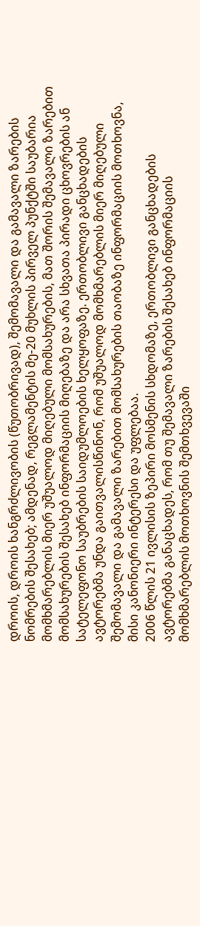დროის, დროის ხანგრძლივობის (წუთობრივად), შემომავალი და გამავალი ზარების ნომრების შესახებ; ამდენად, რეგლამენტის მე-20 მუხლის პირველ პუნქტში საუბარია მომხმარებლის მიერ უშუალოდ მიღებული მომსახურების, მათ შორის შემავალი ზარებით მომსახურების შესახებ ინფორმაციის მიღებაზე და არა სხვათა პირადი ცხოვრების ან სატელეფონო საუბრების საიდუმლოების ხელყოფაზე. ერთობლივი განცხადების ავტორებმა უნდა გაითვალისწინონ, რომ უშუალოდ მომხმარებლის მიერ მიღებული შემომავალი და გამავალი ზარებით მომსახურების თაობაზე ინფორმაციის მოთხოვნა, მისი კანონიერი ინტერესი და უფლებაა.
2006 წლის 21 ივლისის ზეპირი მოსმენის სხდომაზე, ერთობლივი განცხადების ავტორებმა განაცხადეს, რომ თუ შემავალი ზარების შესახებ ინფორმაციის მომხმარებლის მოთხოვნის შემთხვევაში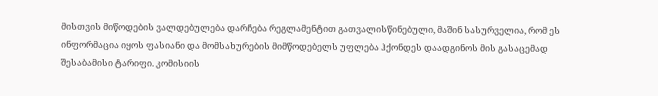მისთვის მიწოდების ვალდებულება დარჩება რეგლამენტით გათვალისწინებული, მაშინ სასურველია, რომ ეს ინფორმაცია იყოს ფასიანი და მომსახურების მიმწოდებელს უფლება ჰქონდეს დაადგინოს მის გასაცემად შესაბამისი ტარიფი. კომისიის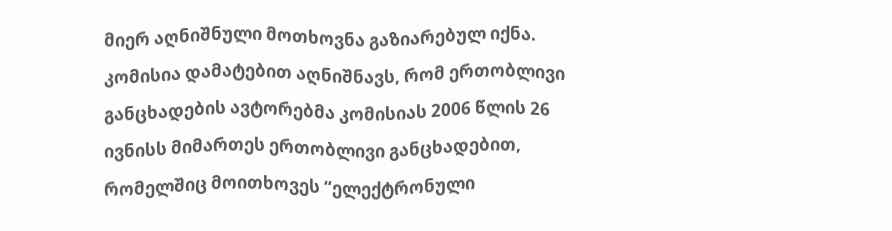მიერ აღნიშნული მოთხოვნა გაზიარებულ იქნა.
კომისია დამატებით აღნიშნავს, რომ ერთობლივი განცხადების ავტორებმა კომისიას 2006 წლის 26 ივნისს მიმართეს ერთობლივი განცხადებით, რომელშიც მოითხოვეს “ელექტრონული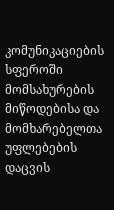კომუნიკაციების სფეროში მომსახურების მიწოდებისა და მომხარებელთა უფლებების დაცვის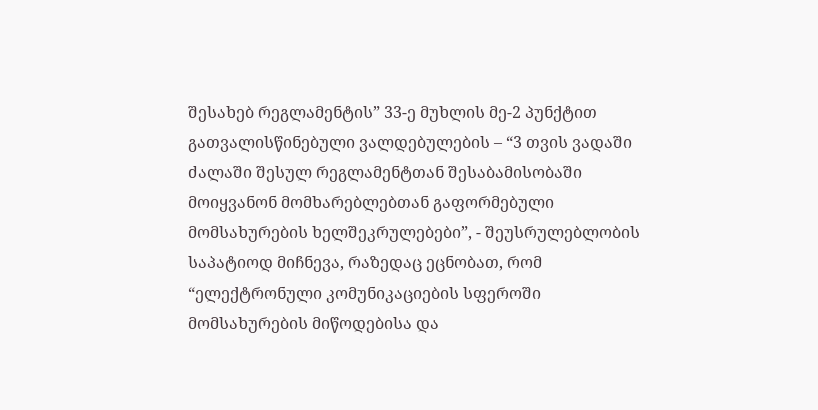შესახებ რეგლამენტის” 33-ე მუხლის მე-2 პუნქტით გათვალისწინებული ვალდებულების – “3 თვის ვადაში ძალაში შესულ რეგლამენტთან შესაბამისობაში მოიყვანონ მომხარებლებთან გაფორმებული მომსახურების ხელშეკრულებები”, - შეუსრულებლობის საპატიოდ მიჩნევა, რაზედაც ეცნობათ, რომ “ელექტრონული კომუნიკაციების სფეროში მომსახურების მიწოდებისა და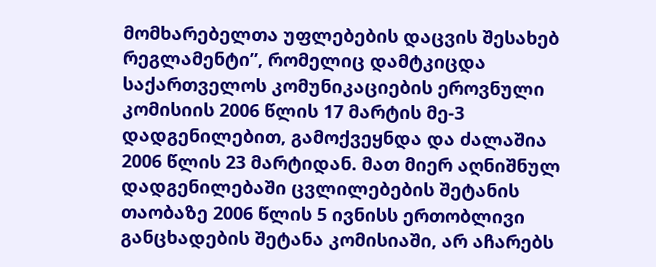მომხარებელთა უფლებების დაცვის შესახებ რეგლამენტი”, რომელიც დამტკიცდა საქართველოს კომუნიკაციების ეროვნული კომისიის 2006 წლის 17 მარტის მე-3 დადგენილებით, გამოქვეყნდა და ძალაშია 2006 წლის 23 მარტიდან. მათ მიერ აღნიშნულ დადგენილებაში ცვლილებების შეტანის თაობაზე 2006 წლის 5 ივნისს ერთობლივი განცხადების შეტანა კომისიაში, არ აჩარებს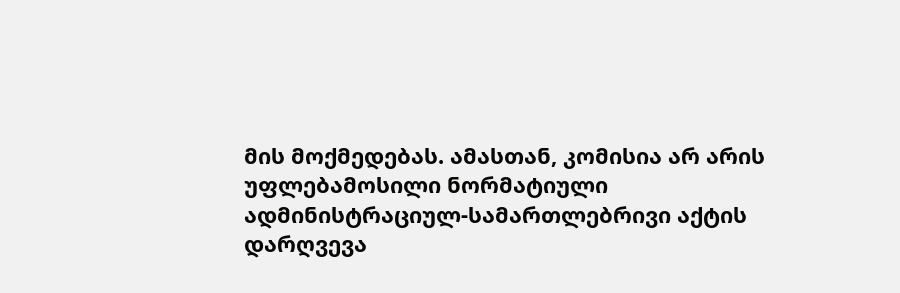მის მოქმედებას. ამასთან, კომისია არ არის უფლებამოსილი ნორმატიული ადმინისტრაციულ-სამართლებრივი აქტის დარღვევა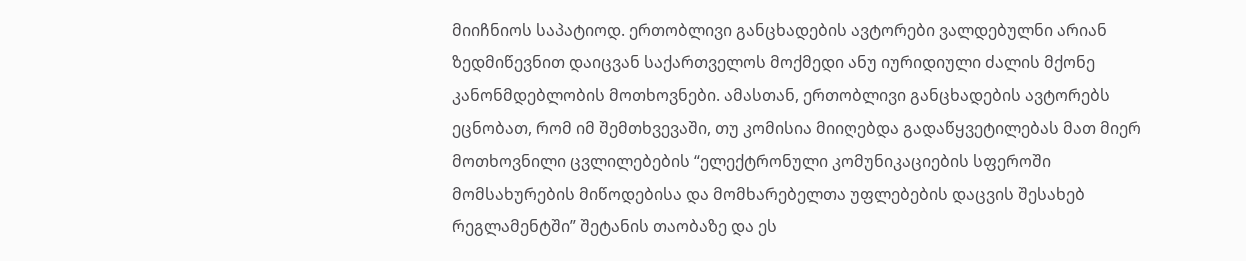მიიჩნიოს საპატიოდ. ერთობლივი განცხადების ავტორები ვალდებულნი არიან ზედმიწევნით დაიცვან საქართველოს მოქმედი ანუ იურიდიული ძალის მქონე კანონმდებლობის მოთხოვნები. ამასთან, ერთობლივი განცხადების ავტორებს ეცნობათ, რომ იმ შემთხვევაში, თუ კომისია მიიღებდა გადაწყვეტილებას მათ მიერ მოთხოვნილი ცვლილებების “ელექტრონული კომუნიკაციების სფეროში მომსახურების მიწოდებისა და მომხარებელთა უფლებების დაცვის შესახებ რეგლამენტში” შეტანის თაობაზე და ეს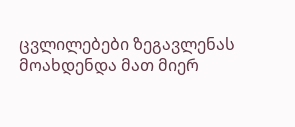ცვლილებები ზეგავლენას მოახდენდა მათ მიერ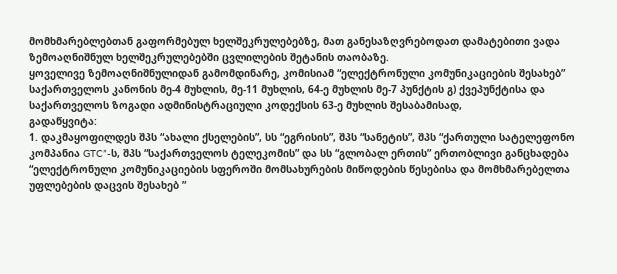მომხმარებლებთან გაფორმებულ ხელშეკრულებებზე, მათ განესაზღვრებოდათ დამატებითი ვადა ზემოაღნიშნულ ხელშეკრულებებში ცვლილების შეტანის თაობაზე.
ყოველივე ზემოაღნიშნულიდან გამომდინარე, კომისიამ “ელექტრონული კომუნიკაციების შესახებ” საქართველოს კანონის მე-4 მუხლის, მე-11 მუხლის, 64-ე მუხლის მე-7 პუნქტის გ) ქვეპუნქტისა და საქართველოს ზოგადი ადმინისტრაციული კოდექსის 63-ე მუხლის შესაბამისად,
გადაწყვიტა:
1. დაკმაყოფილდეს შპს “ახალი ქსელების”, სს “ეგრისის”, შპს “სანეტის”, შპს “ქართული სატელეფონო კომპანია GTC”-ს, შპს “საქართველოს ტელეკომის” და სს “გლობალ ერთის” ერთობლივი განცხადება “ელექტრონული კომუნიკაციების სფეროში მომსახურების მიწოდების წესებისა და მომხმარებელთა უფლებების დაცვის შესახებ ”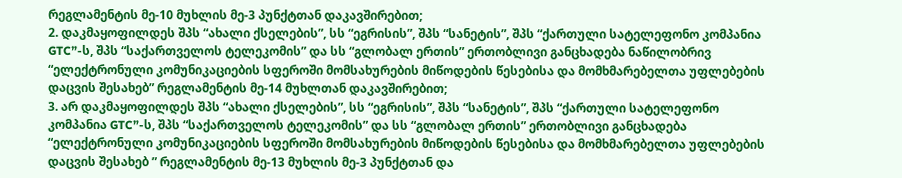რეგლამენტის მე-10 მუხლის მე-3 პუნქტთან დაკავშირებით;
2. დაკმაყოფილდეს შპს “ახალი ქსელების”, სს “ეგრისის”, შპს “სანეტის”, შპს “ქართული სატელეფონო კომპანია GTC”-ს, შპს “საქართველოს ტელეკომის” და სს “გლობალ ერთის” ერთობლივი განცხადება ნაწილობრივ “ელექტრონული კომუნიკაციების სფეროში მომსახურების მიწოდების წესებისა და მომხმარებელთა უფლებების დაცვის შესახებ” რეგლამენტის მე-14 მუხლთან დაკავშირებით;
3. არ დაკმაყოფილდეს შპს “ახალი ქსელების”, სს “ეგრისის”, შპს “სანეტის”, შპს “ქართული სატელეფონო კომპანია GTC”-ს, შპს “საქართველოს ტელეკომის” და სს “გლობალ ერთის” ერთობლივი განცხადება “ელექტრონული კომუნიკაციების სფეროში მომსახურების მიწოდების წესებისა და მომხმარებელთა უფლებების დაცვის შესახებ ” რეგლამენტის მე-13 მუხლის მე-3 პუნქტთან და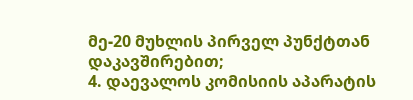მე-20 მუხლის პირველ პუნქტთან დაკავშირებით;
4. დაევალოს კომისიის აპარატის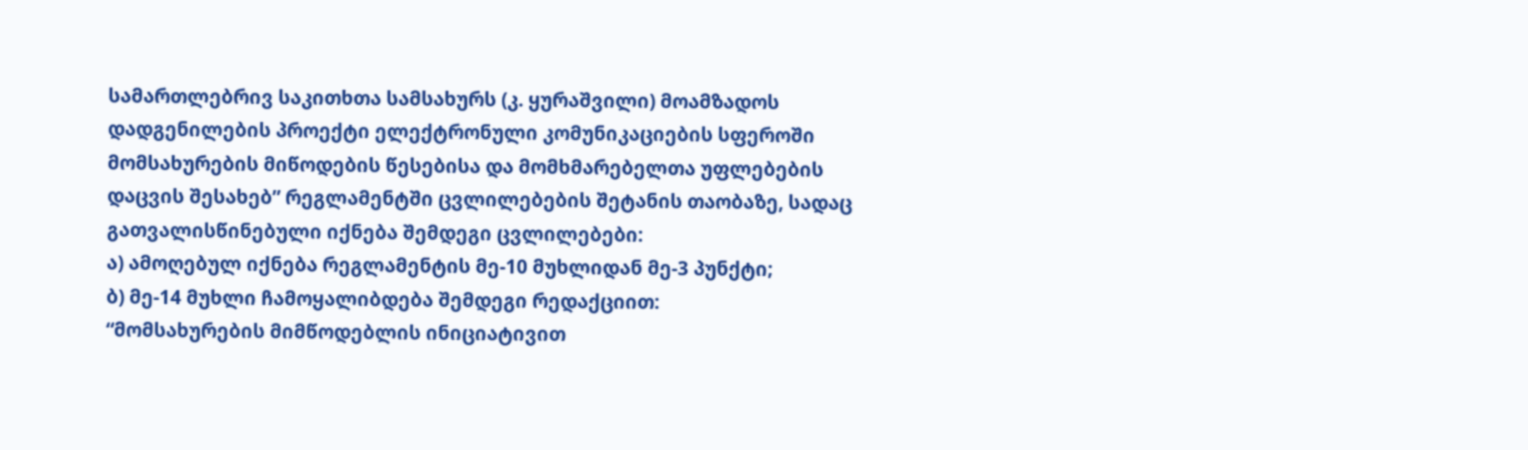სამართლებრივ საკითხთა სამსახურს (კ. ყურაშვილი) მოამზადოს დადგენილების პროექტი ელექტრონული კომუნიკაციების სფეროში მომსახურების მიწოდების წესებისა და მომხმარებელთა უფლებების დაცვის შესახებ” რეგლამენტში ცვლილებების შეტანის თაობაზე, სადაც გათვალისწინებული იქნება შემდეგი ცვლილებები:
ა) ამოღებულ იქნება რეგლამენტის მე-10 მუხლიდან მე-3 პუნქტი;
ბ) მე-14 მუხლი ჩამოყალიბდება შემდეგი რედაქციით:
“მომსახურების მიმწოდებლის ინიციატივით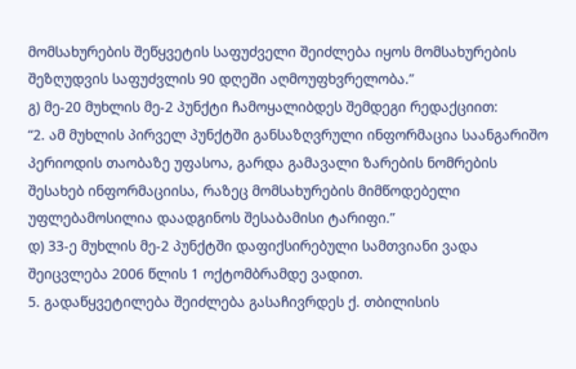მომსახურების შეწყვეტის საფუძველი შეიძლება იყოს მომსახურების შეზღუდვის საფუძვლის 90 დღეში აღმოუფხვრელობა.”
გ) მე-20 მუხლის მე-2 პუნქტი ჩამოყალიბდეს შემდეგი რედაქციით:
“2. ამ მუხლის პირველ პუნქტში განსაზღვრული ინფორმაცია საანგარიშო პერიოდის თაობაზე უფასოა, გარდა გამავალი ზარების ნომრების შესახებ ინფორმაციისა, რაზეც მომსახურების მიმწოდებელი უფლებამოსილია დაადგინოს შესაბამისი ტარიფი.”
დ) 33-ე მუხლის მე-2 პუნქტში დაფიქსირებული სამთვიანი ვადა შეიცვლება 2006 წლის 1 ოქტომბრამდე ვადით.
5. გადაწყვეტილება შეიძლება გასაჩივრდეს ქ. თბილისის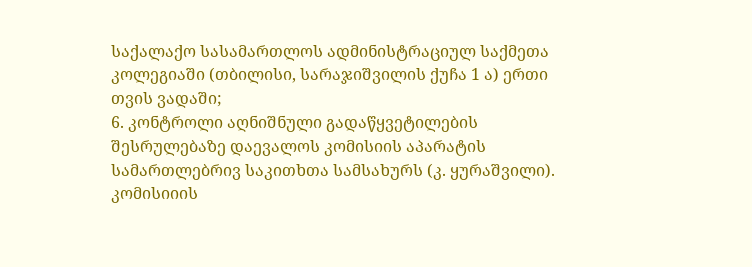საქალაქო სასამართლოს ადმინისტრაციულ საქმეთა კოლეგიაში (თბილისი, სარაჯიშვილის ქუჩა 1 ა) ერთი თვის ვადაში;
6. კონტროლი აღნიშნული გადაწყვეტილების შესრულებაზე დაევალოს კომისიის აპარატის სამართლებრივ საკითხთა სამსახურს (კ. ყურაშვილი).
კომისიიის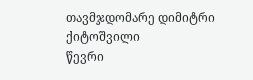თავმჯდომარე დიმიტრი ქიტოშვილი
წევრი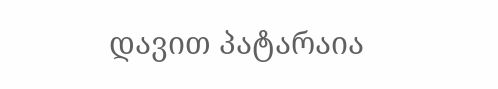დავით პატარაია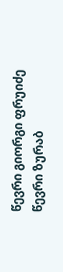წევრი გიორგი ფრუიძე
წევრი ზურაბ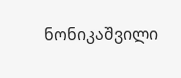ნონიკაშვილი